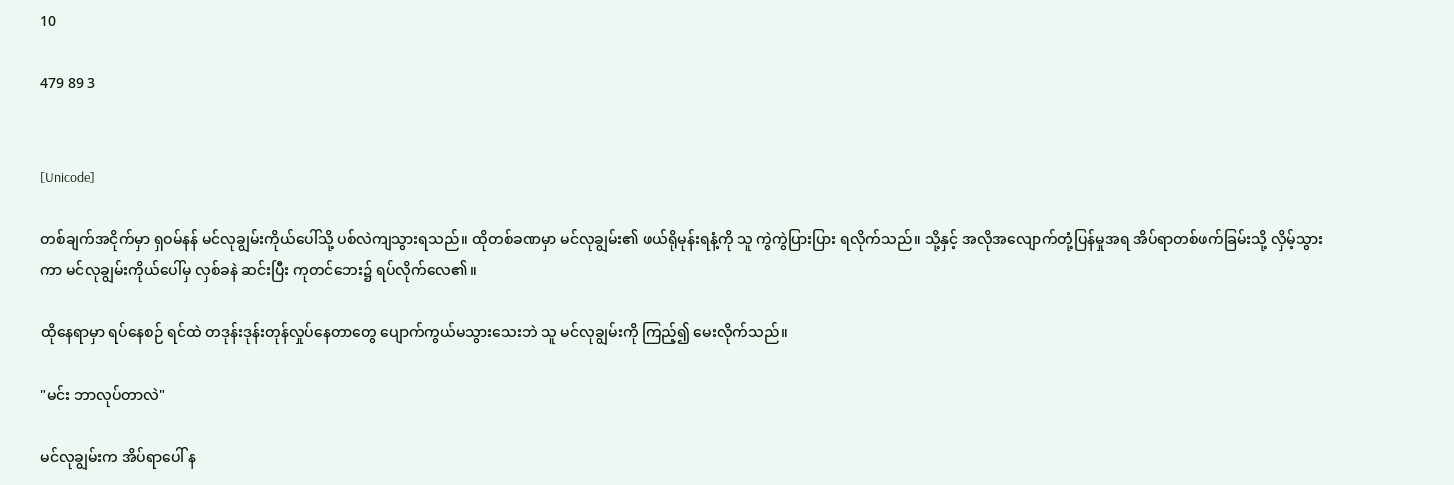10

479 89 3


[Unicode]

တစ်ချက်အငိုက်မှာ ရှဝမ်နန် မင်လုချွမ်းကိုယ်ပေါ်သို့ ပစ်လဲကျသွားရသည်။ ထိုတစ်ခဏမှာ မင်လုချွမ်း၏ ဖယ်ရိုမုန်းရနံ့ကို သူ ကွဲကွဲပြားပြား ရလိုက်သည်။ သို့နှင့် အလိုအလျောက်တုံ့ပြန်မှုအရ အိပ်ရာတစ်ဖက်ခြမ်းသို့ လှိမ့်သွားကာ မင်လုချွမ်းကိုယ်ပေါ်မှ လှစ်ခနဲ ဆင်းပြီး ကုတင်ဘေး၌ ရပ်လိုက်လေ၏။

ထိုနေရာမှာ ရပ်နေစဉ် ရင်ထဲ တဒုန်းဒုန်းတုန်လှုပ်နေတာတွေ ပျောက်ကွယ်မသွားသေးဘဲ သူ မင်လုချွမ်းကို ကြည့်၍ မေးလိုက်သည်။

"မင်း ဘာလုပ်တာလဲ"

မင်လုချွမ်းက အိပ်ရာပေါ် န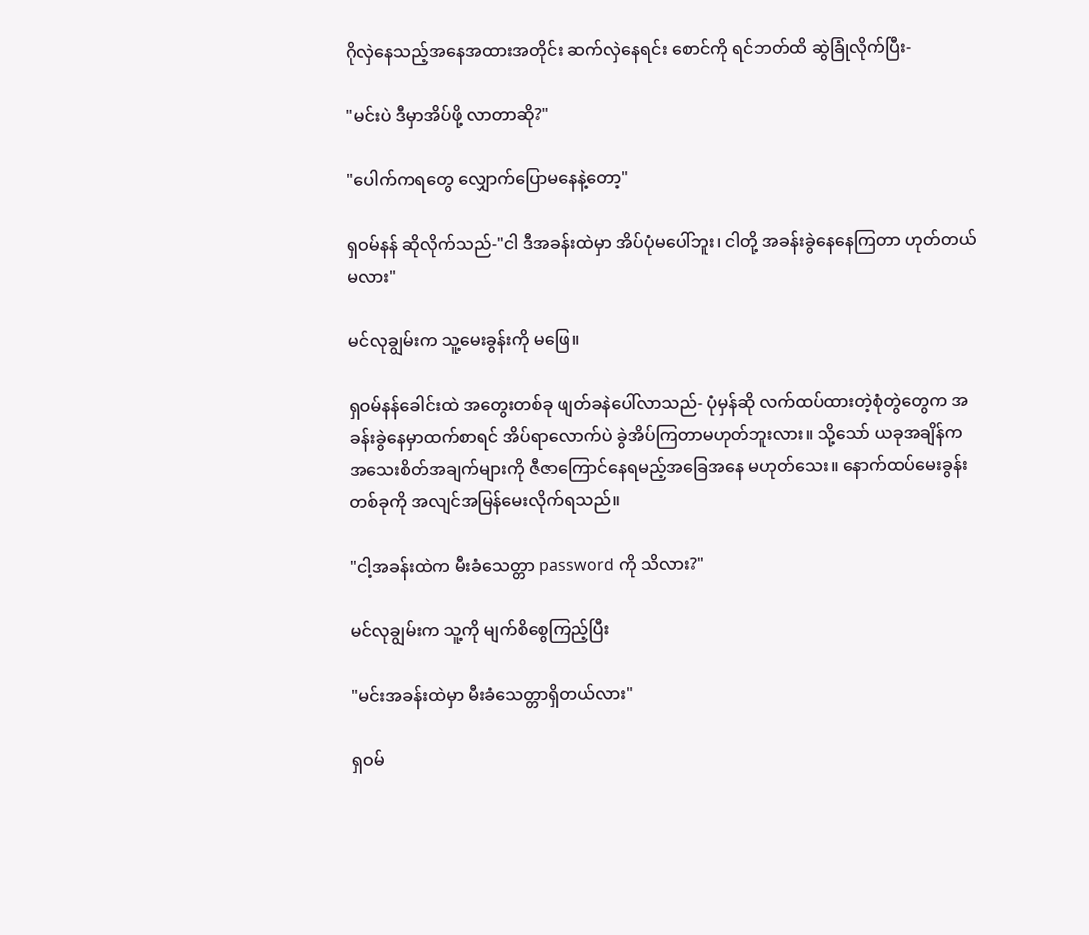ဂိုလှဲနေသည့်အနေအထားအတိုင်း ဆက်လှဲနေရင်း စောင်ကို ရင်ဘတ်ထိ ဆွဲခြုံလိုက်ပြီး-

"မင်းပဲ ဒီမှာအိပ်ဖို့ လာတာဆို?"

"ပေါက်ကရတွေ လျှောက်ပြောမနေနဲ့တော့"

ရှဝမ်နန် ဆိုလိုက်သည်-"ငါ ဒီအခန်းထဲမှာ အိပ်ပုံမပေါ်ဘူး၊ ငါတို့ အခန်းခွဲနေနေကြတာ ဟုတ်တယ်မလား"

မင်လုချွမ်းက သူ့မေးခွန်းကို မဖြေ။

ရှဝမ်နန်ခေါင်းထဲ အတွေးတစ်ခု ဖျတ်ခနဲပေါ်လာသည်- ပုံမှန်ဆို လက်ထပ်ထားတဲ့စုံတွဲတွေက အခန်းခွဲနေမှာထက်စာရင် အိပ်ရာလောက်ပဲ ခွဲအိပ်ကြတာမဟုတ်ဘူးလား။ သို့သော် ယခုအချိန်က အသေးစိတ်အချက်များကို ဇီဇာကြောင်နေရမည့်အခြေအနေ မဟုတ်သေး။ နောက်ထပ်မေးခွန်းတစ်ခုကို အလျင်အမြန်မေးလိုက်ရသည်။

"ငါ့အခန်းထဲက မီးခံသေတ္တာ password ကို သိလား?"

မင်လုချွမ်းက သူ့ကို မျက်စိစွေကြည့်ပြီး

"မင်းအခန်းထဲမှာ မီးခံသေတ္တာရှိတယ်လား"

ရှဝမ်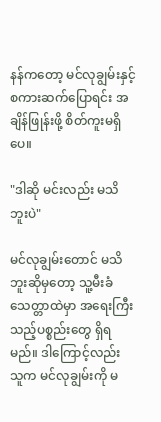နန်ကတော့ မင်လုချွမ်းနှင့် စကားဆက်ပြောရင်း အချိန်ဖြုန်းဖို့ စိတ်ကူးမရှိပေ။

"ဒါဆို မင်းလည်း မသိဘူးပဲ"

မင်လုချွမ်းတောင် မသိဘူးဆိုမှတော့ သူ့မီးခံသေတ္တာထဲမှာ အရေးကြီးသည့်ပစ္စည်းတွေ ရှိရမည်။ ဒါကြောင့်လည်း သူက မင်လုချွမ်းကို မ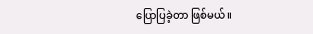ပြောပြခဲ့တာ ဖြစ်မယ်။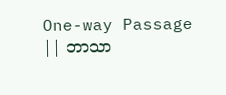One-way Passage || ဘာသာ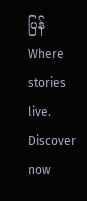ပြန်Where stories live. Discover now